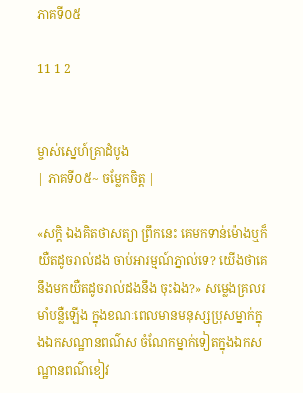ភាគទី០៥

11 1 2


ម្ចាស់ស្នេហ៍គ្រាដំបូង
| ភាគទី០៥~ ចម្លែកចិត្ត |

«សក្តិ ឯងគិតថាសត្យា ព្រឹកនេះ គេមកទាន់ម៉ោងឬក៏យឺតដូចរាល់ដង ចាប់អារម្មណ៍ភ្នាល់ទេ? យើងថាគេនឹងមកយឺតដូចរាល់ដងនឹង ចុះឯង?» សម្លេងគ្រលរមាំបន្លឺឡើង ក្នុងខណៈពេលមានមនុស្សប្រុសម្នាក់ក្នុងឯកសណ្ឋានពណ៌ស ចំណែកម្នាក់ទៀតក្នុងឯកសណ្ឋានពណ៌ខៀវ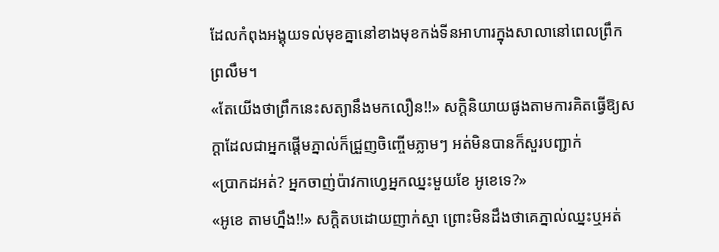ដែលកំពុងអង្គុយទល់មុខគ្នានៅខាងមុខកង់ទីនអាហារក្នុងសាលានៅពេលព្រឹកព្រលឹម។
«តែយើងថាព្រឹកនេះសត្យានឹងមកលឿន!!» សក្តិនិយាយផូងតាមការគិតធ្វើឱ្យសក្តាដែលជាអ្នកផ្តើមភ្នាល់ក៏ជ្រួញចិញ្ចើមភ្លាមៗ អត់មិនបានក៏សួរបញ្ជាក់
«ប្រាកដអត់? អ្នកចាញ់ប៉ាវកាហ្វេអ្នកឈ្នះមួយខែ អូខេទេ?»
«អូខេ តាមហ្នឹង!!» សក្តិតបដោយញាក់ស្មា ព្រោះមិនដឹងថាគេភ្នាល់ឈ្នះឬអត់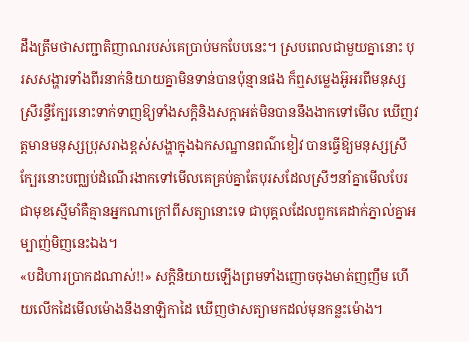ដឹងត្រឹមថាសញ្ជាតិញាណរបស់គេប្រាប់មកបែបនេះ។ ស្របពេលជាមួយគ្នានោះ បុរសសង្ហារទាំងពីរនាក់និយាយគ្នាមិនទាន់បានប៉ុន្មានផង ក៏ឮសម្លេងអ៊ូអរពីមនុស្សស្រីរន្ទឺក្បែរនោះទាក់ទាញឱ្យទាំងសក្តិនិងសក្តាអត់មិនបាននឹងងាកទៅមើល ឃើញវត្តមានមនុស្សប្រុសរាងខ្ពស់សង្ហាក្នុងឯកសណ្ឋានពណ៌ខៀវ បានធ្វើឱ្យមនុស្សស្រីក្បែរនោះបញ្ឈប់ដំណើរងាកទៅមើលគេគ្រប់គ្នាតែបុរសដែលស្រីៗនាំគ្នាមើលបែរជាមុខស្មើមាំគឺគ្មានអ្នកណាក្រៅពីសត្យានោះទេ ជាបុគ្គលដែលពួកគេដាក់ភ្នាល់គ្នាអម្បាញ់មិញនេះឯង។
«បដិហារប្រាកដណាស់!!» សក្តិនិយាយឡើងព្រមទាំងញោចចុងមាត់ញញឹម ហើយលើកដៃមើលម៉ោងនឹងនាឡិកាដៃ ឃើញថាសត្យាមកដល់មុនកន្លះម៉ោង។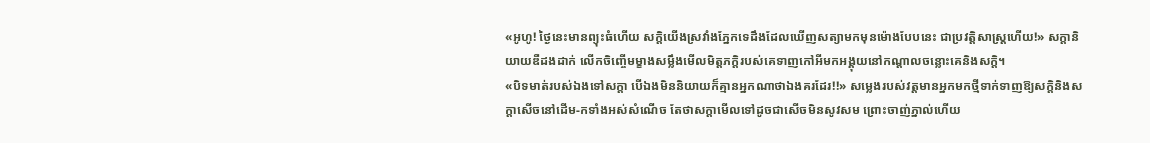«អូហូ! ថ្ងៃនេះមានព្យុះធំហើយ សក្ដិយើងស្រវាំងភ្នែកទេដឹងដែលឃើញសត្យាមកមុនម៉ោងបែបនេះ ជាប្រវត្តិសាស្រ្តហើយ!» សក្តានិយាយឌឺដងដាក់ លើកចិញ្ចើមម្ខាងសម្លឹងមើលមិត្តភក្ដិរបស់គេទាញកៅអីមកអង្គុយនៅកណ្តាលចន្លោះគេនិងសក្តិ។
«បិទមាត់របស់ឯងទៅសក្តា បើឯងមិននិយាយក៏គ្មានអ្នកណាថាឯងគរដែរ!!» សម្លេងរបស់វត្តមានអ្នកមកថ្មីទាក់ទាញឱ្យសក្តិនិងសក្តាសើចនៅដើម-កទាំងអស់សំណើច តែថាសក្តាមើលទៅដូចជាសើចមិនសូវសម ព្រោះចាញ់ភ្នាល់ហើយ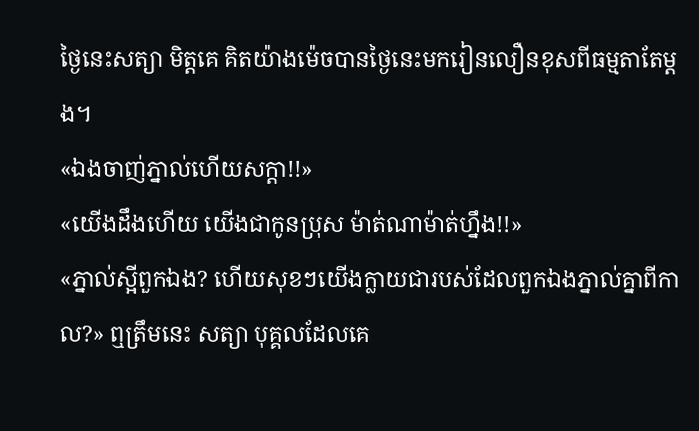ថ្ងៃនេះសត្យា មិត្តគេ គិតយ៉ាងម៉េចបានថ្ងៃនេះមករៀនលឿនខុសពីធម្មតាតែម្តង។
«ឯងចាញ់ភ្នាល់ហើយសក្តា!!»
«យើងដឹងហើយ យើងជាកូនប្រុស ម៉ាត់ណាម៉ាត់ហ្នឹង!!»
«ភ្នាល់ស្អីពួកឯង? ហើយសុខៗយើងក្លាយជារបស់ដែលពួកឯងភ្នាល់គ្នាពីកាល?» ឮត្រឹមនេះ សត្យា បុគ្គលដែលគេ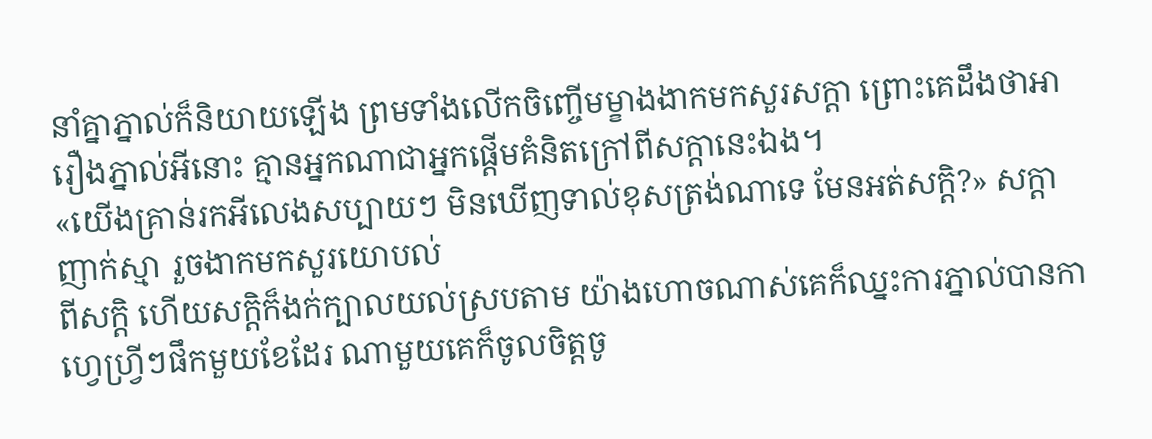នាំគ្នាភ្នាល់ក៏និយាយឡើង ព្រមទាំងលើកចិញ្ចើមម្ខាងងាកមកសួរសក្តា ព្រោះគេដឹងថាអារឿងភ្នាល់អីនោះ គ្មានអ្នកណាជាអ្នកផ្តើមគំនិតក្រៅពីសក្តានេះឯង។
«យើងគ្រាន់រកអីលេងសប្បាយៗ មិនឃើញទាល់ខុសត្រង់ណាទេ មែនអត់សក្តិ?» សក្តាញាក់ស្មា រួចងាកមកសួរយោបល់
ពីសក្តិ ហើយសក្តិក៏ងក់ក្បាលយល់ស្របតាម យ៉ាងហោចណាស់គេក៏ឈ្នះការភ្នាល់បានកាហ្វេហ្រ្វីៗផឹកមួយខែដែរ ណាមួយគេក៏ចូលចិត្តចូ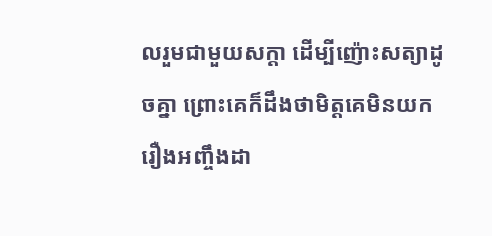លរួមជាមួយសក្តា ដើម្បីញ៉ោះសត្យាដូចគ្នា ព្រោះគេក៏ដឹងថាមិត្តគេមិនយករឿងអញ្ចឹងដា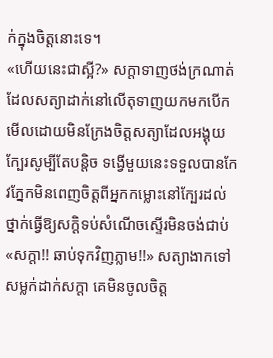ក់ក្នុងចិត្តនោះទេ។
«ហើយនេះជាស្អី?» សក្តាទាញថង់ក្រណាត់ដែលសត្យាដាក់នៅលើតុទាញយកមកបើកមើលដោយមិនក្រែងចិត្តសត្យាដែលអង្គុយក្បែរសូម្បីតែបន្តិច ទង្វើមួយនេះទទួលបានកែវភ្នែកមិនពេញចិត្តពីអ្នកកម្លោះនៅក្បែរដល់ថ្នាក់ធ្វើឱ្យសក្តិទប់សំណើចស្ទើរមិនចង់ជាប់
«សក្តា!! ឆាប់ទុកវិញភ្លាម!!» សត្យាងាកទៅសម្លក់ដាក់សក្តា គេមិនចូលចិត្ត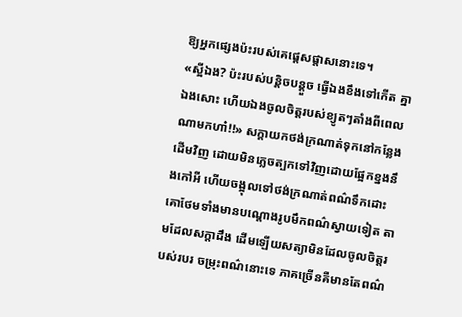ឱ្យអ្នកផ្សេងប៉ះរបស់គេផ្តេសផ្តាសនោះទេ។
«ស្អីឯង? ប៉ះរបស់បន្តិចបន្តួច ធ្វើឯងខឹងទៅកើត គ្នាឯងសោះ ហើយឯងចូលចិត្តរបស់ខ្យូតៗតាំងពីពេលណាមកហា៎!!» សក្តាយកថង់ក្រណាត់ទុកនៅកន្លែងដើមវិញ ដោយមិនភ្លេចត្បកទៅវិញដោយផ្អែកខ្នងនឹងកៅអី ហើយចង្អុលទៅថង់ក្រណាត់ពណ៌ទឹកដោះគោថែមទាំងមានបណ្តោងរូបមឹកពណ៌ស្វាយទៀត តាមដែលសក្តាដឹង ដើមឡើយសត្យាមិនដែលចូលចិត្តរបស់របរ ចម្រុះពណ៌នោះទេ ភាគច្រើនគឺមានតែពណ៌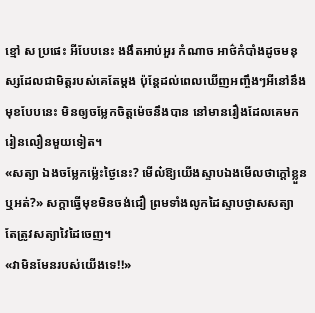ខ្មៅ ស ប្រផេះ អីបែបនេះ ងងឹតអាប់អួរ កំណាច អាថ៌កំបាំងដូចមនុស្សដែលជាមិត្តរបស់គេតែម្តង ប៉ុន្តែដល់ពេលឃើញអញ្ចឹងៗអីនៅនឹងមុខបែបនេះ មិនឲ្យចម្លែកចិត្តម៉េចនឹងបាន នៅមានរឿងដែលគេមករៀនលឿនមួយទៀត។
«សត្យា ឯងចម្លែកម្ល៉េះថ្ងៃនេះ? មើល៎ឱ្យយើងស្ទាបឯងមើលថាក្តៅខ្លួនឬអត់?» សក្តាធ្វើមុខមិនចង់ជឿ ព្រមទាំងលូកដៃស្ទាបថ្ងាសសត្យា តែត្រូវសត្យាវៃដៃចេញ។
«វាមិនមែនរបស់យើងទេ!!»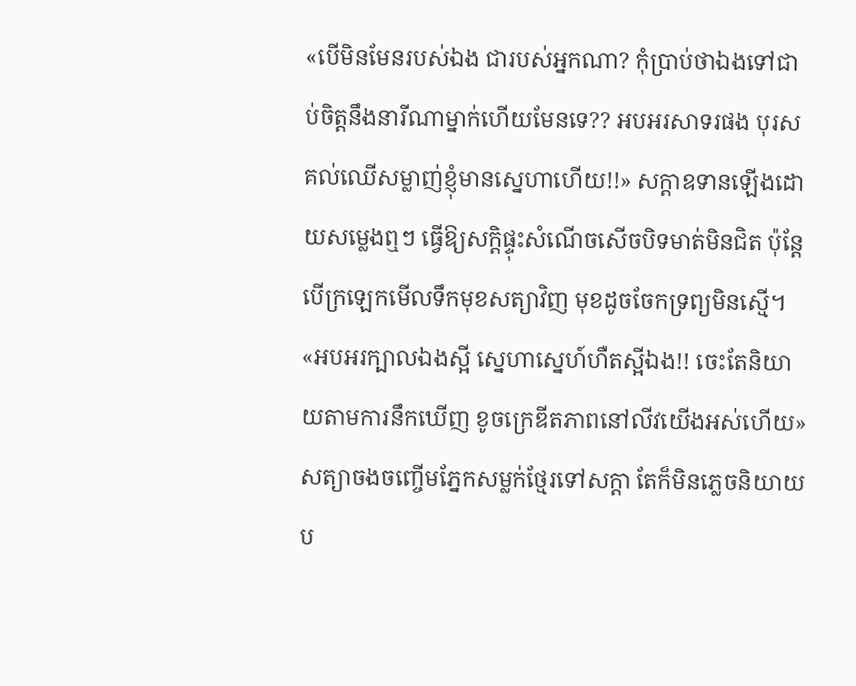«បើមិនមែនរបស់ឯង ជារបស់អ្នកណា? កុំប្រាប់ថាឯងទៅជាប់ចិត្តនឹងនារីណាម្នាក់ហើយមែនទេ?? អបអរសាទរផង បុរសគល់ឈើសម្លាញ់ខ្ញុំមានស្នេហាហើយ!!» សក្តាឧទានឡើងដោយសម្លេងឮៗ ធ្វើឱ្យសក្តិផ្ទុះសំណើចសើចបិទមាត់មិនជិត ប៉ុន្តែបើក្រឡេកមើលទឹកមុខសត្យាវិញ មុខដូចចែកទ្រព្យមិនស្មើ។
«អបអរក្បាលឯងស្អី ស្នេហាស្នេហ៍ហឺតស្អីឯង!! ចេះតែនិយាយតាមការនឹកឃើញ ខូចក្រេឌីតភាពនៅលីវយើងអស់ហើយ» សត្យាចងចញ្ចើមភ្នែកសម្លក់ថ្មែរទៅសក្តា តែក៏មិនភ្លេចនិយាយប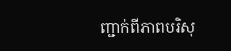ញ្ជាក់ពីភាពបរិសុ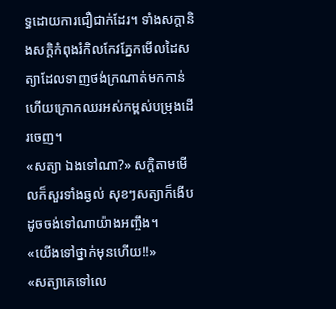ទ្ធដោយការជឿជាក់ដែរ។ ទាំងសក្តានិងសក្តិកំពុងរំកិលកែវភ្នែកមើលដៃសត្យាដែលទាញថង់ក្រណាត់មកកាន់ ហើយក្រោកឈរអស់កម្ពស់បម្រុងដើរចេញ។
«សត្យា ឯងទៅណា?» សក្តិតាមមើលក៏សួរទាំងឆ្ងល់ សុខៗសត្យាក៏ងើបដូចចង់ទៅណាយ៉ាងអញ្ចឹង។
«យើងទៅថ្នាក់មុនហើយ!!»
«សត្យាគេទៅលេ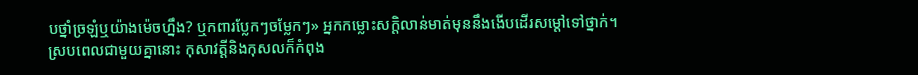បថ្នាំច្រឡំឬយ៉ាងម៉េចហ្នឹង? ឬកពារប្លែកៗចម្លែកៗ» អ្នកកម្លោះសក្តិលាន់មាត់មុននឹងងើបដើរសម្តៅទៅថ្នាក់។
ស្របពេលជាមួយគ្នានោះ កុសាវត្តីនិងកុសលក៏កំពុង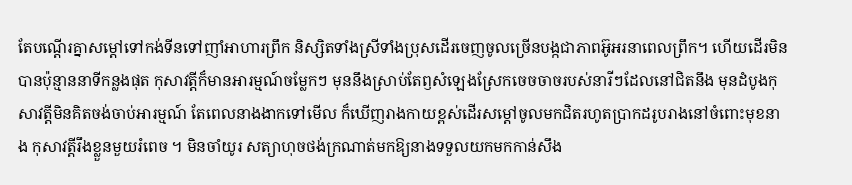តែបណ្ដើរគ្នាសម្តៅទៅកង់ទីនទៅញាំអាហារព្រឹក និស្សិតទាំងស្រីទាំងប្រុសដើរចេញចូលច្រើនបង្កជាភាពអ៊ូអរនាពេលព្រឹក។ ហើយដើរមិនបានប៉ុន្មាននាទីកន្លងផុត កុសាវត្តីក៏មានអារម្មណ៍ចម្លែកៗ មុននឹងស្រាប់តែឭសំឡេងស្រែកចេចចាចរបស់នារីៗដែលនៅជិតនឹង មុនដំបូងកុសាវត្តីមិនគិតចង់ចាប់អារម្មណ៍ តែពេលនាងងាកទៅមើល ក៏ឃើញរាងកាយខ្ពស់ដើរសម្តៅចូលមកជិតរហូតប្រាកដរូបរាងនៅចំពោះមុខនាង កុសាវត្តីរឹងខ្លួនមួយរំពេច ។ មិនចាំយូរ សត្យាហុចថង់ក្រណាត់មកឱ្យនាងទទួលយកមកកាន់សឹង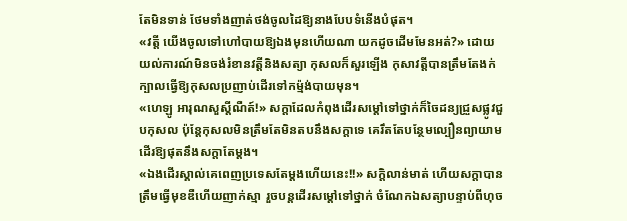តែមិនទាន់ ថែមទាំងញាត់ថង់ចូលដៃឱ្យនាងបែបទំនើងបំផុត។
«វត្តី យើងចូលទៅហៅបាយឱ្យឯងមុនហើយណា យកដូចដើមមែនអត់?» ដោយយល់ការណ៍មិនចង់រំខានវត្តីនិងសត្យា កុសលក៏សួរឡើង កុសាវត្តីបានត្រឹមតែងក់ក្បាលធ្វើឱ្យកុសលប្រញាប់ដើរទៅកម្ម៉ង់បាយមុន។
«ហេឡូ អារុណសួស្តីណឺត៍!» សក្តាដែលកំពុងដើរសម្តៅទៅថ្នាក់ក៏ចៃដន្យជ្រួសផ្លូវជួបកុសល ប៉ុន្តែកុសលមិនត្រឹមតែមិនតបនឹងសក្តាទេ គេរឹតតែបន្ថែមល្បឿនព្យាយាមដើរឱ្យផុតនឹងសក្តាតែម្តង។
«ឯងដើរស្គាល់គេពេញប្រទេសតែម្តងហើយនេះ!!» សក្តិលាន់មាត់ ហើយសក្តាបានត្រឹមធ្វើមុខឌឺហើយញាក់ស្មា រួចបន្តដើរសម្តៅទៅថ្នាក់ ចំណែកឯសត្យាបន្ទាប់ពីហុច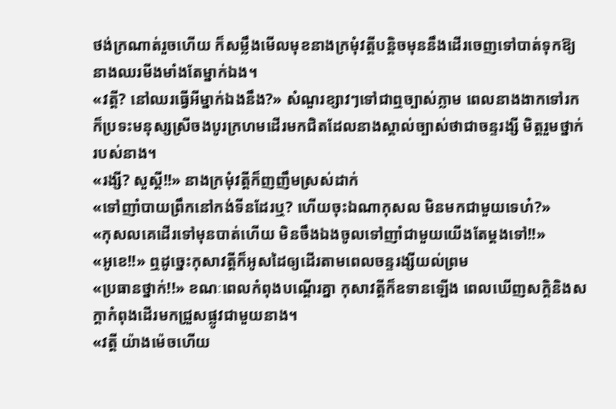ថង់ក្រណាត់រួចហើយ ក៏សម្លឹងមើលមុខនាងក្រមុំវត្តីបន្តិចមុននឹងដើរចេញទៅបាត់ទុកឱ្យនាងឈរមីងមាំងតែម្នាក់ឯង។
«វត្តី? នៅឈរធ្វើអីម្នាក់ឯងនឹង?» សំណួរខ្សាវៗទៅជាឮច្បាស់ភ្លាម ពេលនាងងាកទៅរកក៏ប្រទះមនុស្សស្រីចងបូរក្រហមដើរមកជិតដែលនាងស្គាល់ច្បាស់ថាជាចន្ទរង្សី មិត្តរួមថ្នាក់របស់នាង។
«រង្សី? សួស្តី!!» នាងក្រមុំវត្តីក៏ញញឹមស្រស់ដាក់
«ទៅញាំបាយព្រឹកនៅកង់ទីនដែរឬ? ហើយចុះឯណាកុសល មិនមកជាមួយទេហ៎?»
«កុសលគេដើរទៅមុនបាត់ហើយ មិនចឹងឯងចូលទៅញាំជាមួយយើងតែម្តងទៅ!!»
«អូខេ!!» ឮដូច្នេះកុសាវត្តីក៏អូសដៃឲ្យដើរតាមពេលចន្ទរង្សីយល់ព្រម
«ប្រធានថ្នាក់!!» ខណៈពេលកំពុងបណ្ដើរគ្នា កុសាវត្តីក៏ឧទានឡើង ពេលឃើញសក្តិនិងសក្តាកំពុងដើរមកជ្រួសផ្លូវជាមួយនាង។
«វត្តី យ៉ាងម៉េចហើយ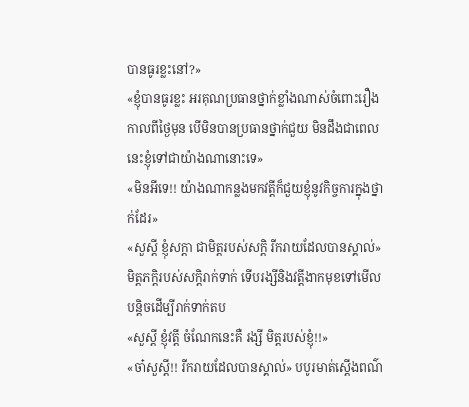បានធូរខ្លះនៅ?»
«ខ្ញុំបានធូរខ្លះ អរគុណប្រធានថ្នាក់ខ្លាំងណាស់ចំពោះរឿងកាលពីថ្ងៃមុន បើមិនបានប្រធានថ្នាក់ជួយ មិនដឹងជាពេលនេះខ្ញុំទៅជាយ៉ាងណានោះទេ»
«មិនអីទេ!! យ៉ាងណាកន្លងមកវត្តីក៏ជួយខ្ញុំនូវកិច្ចការក្នុងថ្នាក់ដែរ»
«សួស្ដី ខ្ញុំសក្តា ជាមិត្តរបស់សក្តិ រីករាយដែលបានស្គាល់» មិត្តភក្តិរបស់សក្តិរាក់ទាក់ ទើបរង្សីនិងវត្តីងាកមុខទៅមើលបន្តិចដើម្បីរាក់ទាក់តប
«សួស្តី ខ្ញុំវត្តី ចំណែកនេះគឺ រង្សី មិត្តរបស់ខ្ញុំ!!»
«ចា៎សួស្ដី!! រីករាយដែលបានស្គាល់» បបូរមាត់ស្តើងពណ៌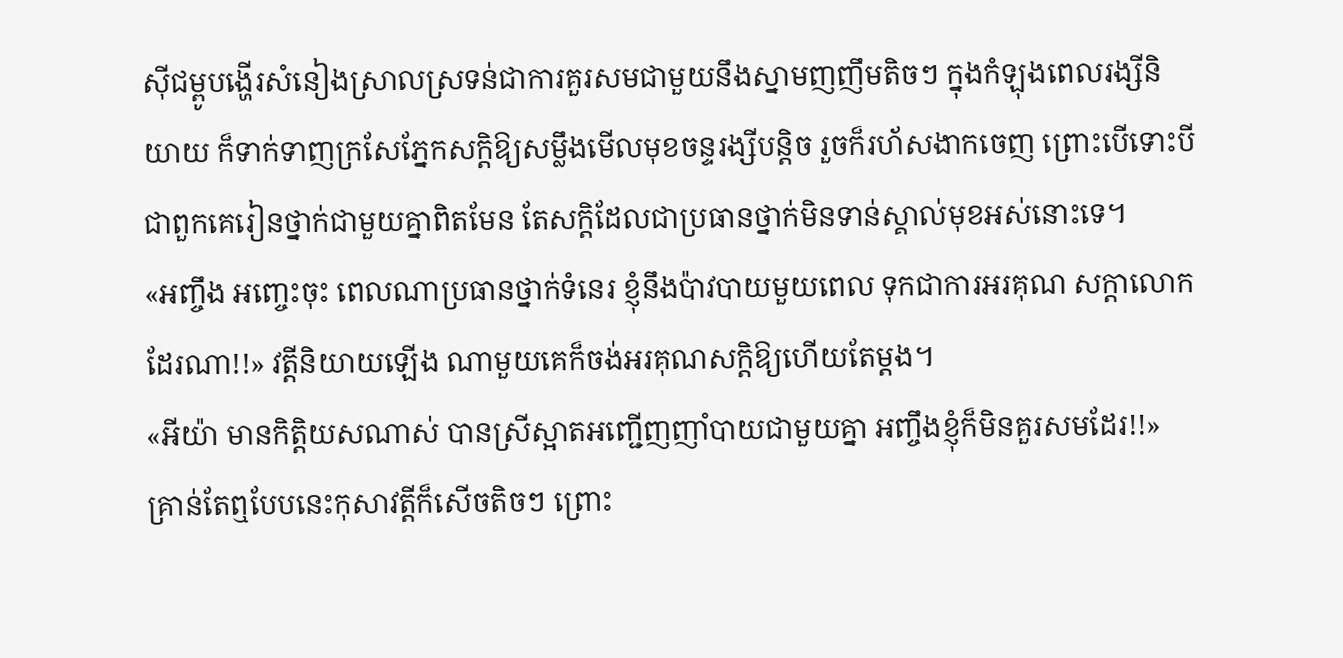សុីជម្ពូបង្ហើរសំនៀងស្រាលស្រទន់ជាការគួរសមជាមួយនឹងស្នាមញញឹមតិចៗ ក្នុងកំឡុងពេលរង្សីនិយាយ ក៏ទាក់ទាញក្រសែភ្នែកសក្តិឱ្យសម្លឹងមើលមុខចន្ទរង្សីបន្តិច រួចក៏រហ័សងាកចេញ ព្រោះបើទោះបីជាពួកគេរៀនថ្នាក់ជាមួយគ្នាពិតមែន តែសក្តិដែលជាប្រធានថ្នាក់មិនទាន់ស្គាល់មុខអស់នោះទេ។
«អញ្ចឹង អញ្ចេះចុះ ពេលណាប្រធានថ្នាក់ទំនេរ ខ្ញុំនឹងប៉ាវបាយមួយពេល ទុកជាការអរគុណ សក្តាលោកដែរណា!!» វត្តីនិយាយឡើង ណាមួយគេក៏ចង់អរគុណសក្តិឱ្យហើយតែម្តង។
«អីយ៉ា មានកិត្តិយសណាស់ បានស្រីស្អាតអញ្ជើញញាំបាយជាមួយគ្នា អញ្ចឹងខ្ញុំក៏មិនគួរសមដែរ!!» គ្រាន់តែឮបែបនេះកុសាវត្តីក៏សើចតិចៗ ព្រោះ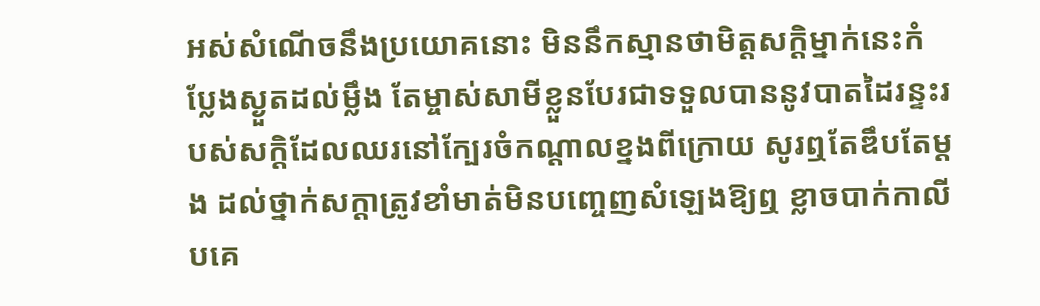អស់សំណើចនឹងប្រយោគនោះ មិននឹកស្មានថាមិត្តសក្តិម្នាក់នេះកំប្លែងស្ងួតដល់ម្លឹង តែម្ចាស់សាមីខ្លួនបែរជាទទួលបាននូវបាតដៃរន្ទះរបស់សក្តិដែលឈរនៅក្បែរចំកណ្តាលខ្នងពីក្រោយ សូរឮតែឌឹបតែម្តង ដល់ថ្នាក់សក្តាត្រូវខាំមាត់មិនបញ្ចេញសំឡេងឱ្យឮ ខ្លាចបាក់កាលីបគេ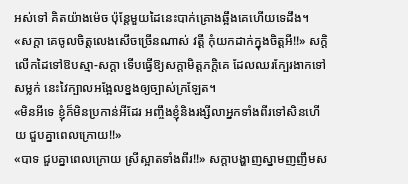អស់ទៅ គិតយ៉ាងម៉េច ប៉ុន្តែមួយដៃនេះបាក់គ្រោងឆ្អឹងគេហើយទេដឹង។
«សក្តា គេចូលចិត្តលេងសើចច្រើនណាស់ វត្តី កុំយកដាក់ក្នុងចិត្តអី!!» សក្តិលើកដៃទៅឱបស្មា-សក្តា ទើបធ្វើឱ្យសក្តាមិត្តភក្តិគេ ដែលឈរក្បែរងាកទៅសម្លក់ នេះវៃក្បាលអង្អែលខ្នងឲ្យច្បាស់ក្រឡែត។
«មិនអីទេ ខ្ញុំក៏មិនប្រកាន់អីដែរ អញ្ចឹងខ្ញុំនិងរង្សីលាអ្នកទាំងពីរទៅសិនហើយ ជួបគ្នាពេលក្រោយ!!»
«បាទ ជួបគ្នាពេលក្រោយ ស្រីស្អាតទាំងពីរ!!» សក្តាបង្ហាញស្នាមញញឹមស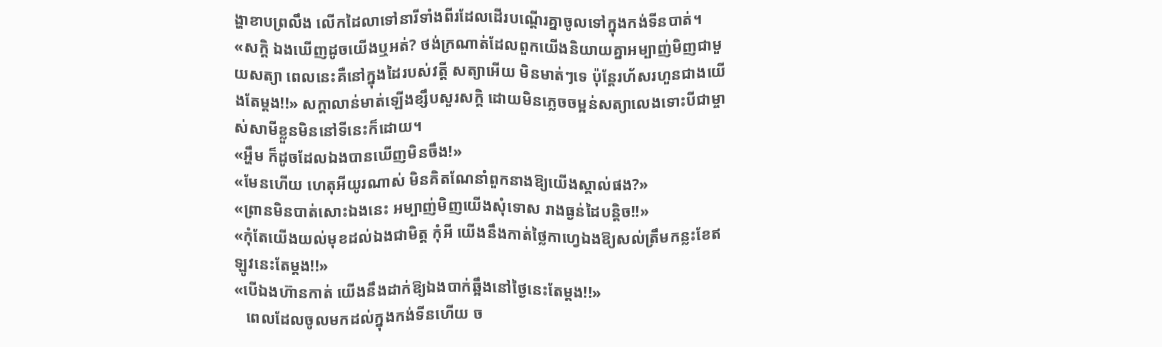ង្ហាខាបព្រលឹង លើកដៃលាទៅនារីទាំងពីរដែលដើរបណ្តើរគ្នាចូលទៅក្នុងកង់ទីនបាត់។
«សក្តិ ឯងឃើញដូចយើងឬអត់? ថង់ក្រណាត់ដែលពួកយើងនិយាយគ្នាអម្បាញ់មិញជាមួយសត្យា ពេលនេះគឺនៅក្នុងដៃរបស់វត្តី សត្យាអើយ មិនមាត់ៗទេ ប៉ុន្តែរហ័សរហួនជាងយើងតែម្តង!!» សក្តាលាន់មាត់ឡើងខ្សឹបសួរសក្តិ ដោយមិនភ្លេចចម្អន់សត្យាលេងទោះបីជាម្ចាស់សាមីខ្លួនមិននៅទីនេះក៏ដោយ។
«អ្ហឹម ក៏ដូចដែលឯងបានឃើញមិនចឹង!»
«មែនហើយ ហេតុអីយូរណាស់ មិនគិតណែនាំពួកនាងឱ្យយើងស្គាល់ផង?»
«ព្រានមិនបាត់សោះឯងនេះ អម្បាញ់មិញយើងសុំទោស រាងធ្ងន់ដៃបន្តិច!!»
«កុំតែយើងយល់មុខដល់ឯងជាមិត្ត កុំអី យើងនឹងកាត់ថ្លៃកាហ្វេឯងឱ្យសល់ត្រឹមកន្លះខែឥឡូវនេះតែម្តង!!»
«បើឯងហ៊ានកាត់ យើងនឹងដាក់ឱ្យឯងបាក់ឆ្អឹងនៅថ្ងៃនេះតែម្តង!!»
   ពេលដែលចូលមកដល់ក្នុងកង់ទីនហើយ ច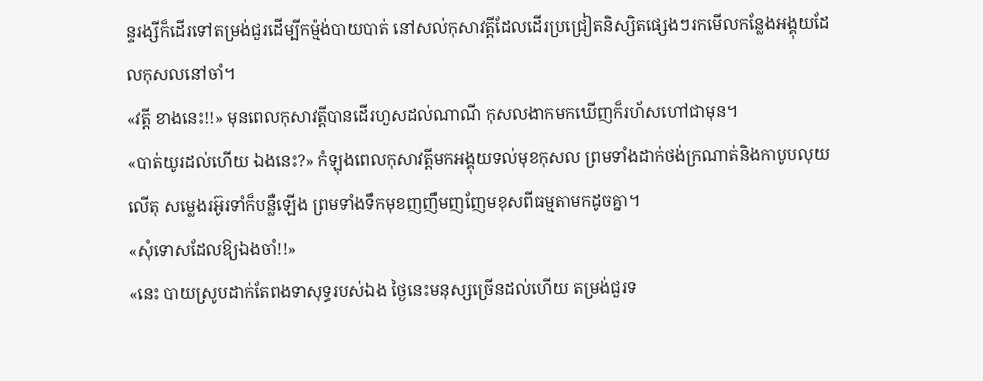ន្ទរង្សីក៏ដើរទៅតម្រង់ជួរដើម្បីកម្ម៉ង់បាយបាត់ នៅសល់កុសាវត្តីដែលដើរប្រជ្រៀតនិស្សិតផ្សេងៗរកមើលកន្លែងអង្គុយដែលកុសលនៅចាំ។
«វត្តី ខាងនេះ!!» មុនពេលកុសាវត្តីបានដើរហួសដល់ណាណី កុសលងាកមកឃើញក៏រហ័សហៅជាមុន។
«បាត់យូរដល់ហើយ ឯងនេះ?» កំឡុងពេលកុសាវត្តីមកអង្គុយទល់មុខកុសល ព្រមទាំងដាក់ថង់ក្រណាត់និងកាបូបលុយលើតុ សម្លេងរអ៊ូរទាំក៏បន្លឺឡើង ព្រមទាំងទឹកមុខញញឹមញញែមខុសពីធម្មតាមកដូចគ្នា។
«សុំទោសដែលឱ្យឯងចាំ!!»
«នេះ បាយស្រូបដាក់តែពងទាសុទ្ធរបស់ឯង ថ្ងៃនេះមនុស្សច្រើនដល់ហើយ តម្រង់ជួរទ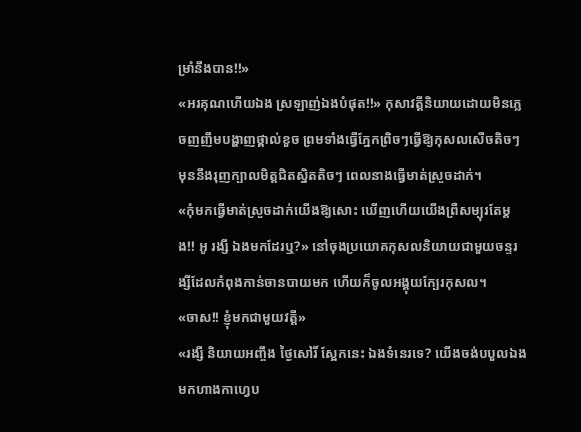ម្រាំនឹងបាន!!»
«អរគុណហើយឯង ស្រឡាញ់ឯងបំផុត!!» កុសាវត្តីនិយាយដោយមិនភ្លេចញញឹមបង្ហាញថ្ពាល់ខួច ព្រមទាំងធ្វើភ្នែកព្រិចៗធ្វើឱ្យកុសលសើចតិចៗ មុននឹងរុញក្បាលមិត្តជិតស្និតតិចៗ ពេលនាងធ្វើមាត់ស្រួចដាក់។
«កុំមកធ្វើមាត់ស្រួចដាក់យើងឱ្យសោះ ឃើញហើយយើងព្រឺសម្បុរតែម្តង!! អូ រង្សី ឯងមកដែរឬ?» នៅចុងប្រយោគកុសលនិយាយជាមួយចន្ទរង្សីដែលកំពុងកាន់ចានបាយមក ហើយក៏ចូលអង្គុយក្បែរកុសល។
«ចាស!! ខ្ញុំមកជាមួយវត្តី»
«រង្សី និយាយអញ្ចឹង ថ្ងៃសៅរិ៍ ស្អែកនេះ ឯងទំនេរទេ? យើងចង់បបួលឯងមកហាងកាហ្វេប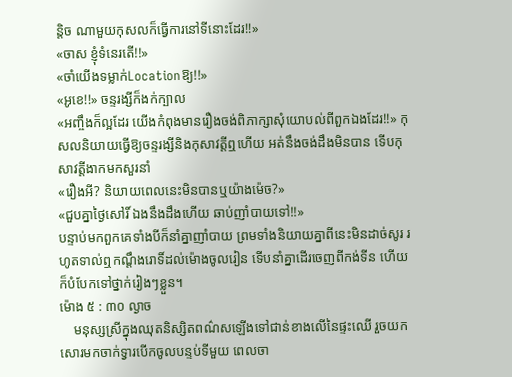ន្តិច ណាមួយកុសលក៏ធ្វើការនៅទីនោះដែរ!!»
«ចាស ខ្ញុំទំនេរតើ!!»
«ចាំយើងទម្លាក់Locationឱ្យ!!»
«អូខេ!!» ចន្ទរង្សីក៏ងក់ក្បាល
«អញ្ចឹងក៏ល្អដែរ យើងកំពុងមានរឿងចង់ពិភាក្សាសុំយោបល់ពីពួកឯងដែរ!!» កុសលនិយាយធ្វើឱ្យចន្ទរង្សីនិងកុសាវត្តីឮហើយ អត់នឹងចង់ដឹងមិនបាន ទើបកុសាវត្តីងាកមកសួរនាំ
«រឿងអី? និយាយពេលនេះមិនបានឬយ៉ាងម៉េច?»
«ជួបគ្នាថ្ងៃសៅរិ៍ ឯងនឹងដឹងហើយ ឆាប់ញាំបាយទៅ!!»
បន្ទាប់មកពួកគេទាំងបីក៏នាំគ្នាញាំបាយ ព្រមទាំងនិយាយគ្នាពីនេះមិនដាច់សូរ រហូតទាល់ឮកណ្តឹងរោទិ៍ដល់ម៉ោងចូលរៀន ទើបនាំគ្នាដើរចេញពីកង់ទីន ហើយក៏បំបែកទៅថ្នាក់រៀងៗខ្លួន។
ម៉ោង ៥ : ៣០ ល្ងាច
    មនុស្សស្រីក្នុងឈុតនិស្សិតពណ៌សឡើងទៅជាន់ខាងលើនៃផ្ទះឈើ រួចយកសោរមកចាក់ទ្វារបើកចូលបន្ទប់ទីមួយ ពេលចា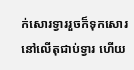ក់សោរទ្វាររួចក៏ទុកសោរនៅលើតុជាប់ទ្វារ ហើយ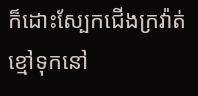ក៏ដោះស្បែកជើងក្រវ៉ាត់ខ្មៅទុកនៅ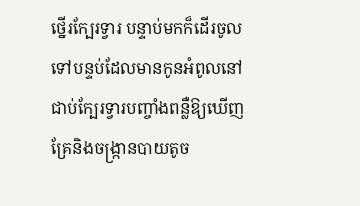ថ្នើរក្បែរទ្វារ បន្ទាប់មកក៏ដើរចូលទៅបន្ទប់ដែលមានកូនអំពូលនៅជាប់ក្បែរទ្វារបញ្ចាំងពន្លឺឱ្យឃើញគ្រែនិងចង្រ្កានបាយតូច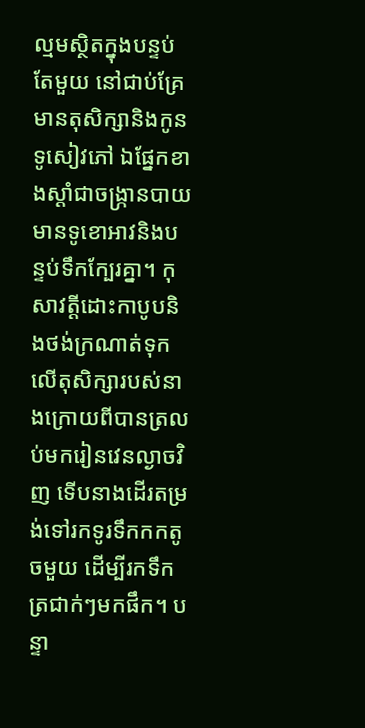ល្មមស្ថិតក្នុងបន្ទប់តែមួយ នៅជាប់គ្រែមានតុសិក្សានិងកូនទូសៀវភៅ ឯផ្នែកខាងស្ដាំជាចង្រ្កានបាយមានទូខោអាវនិងបន្ទប់ទឹកក្បែរគ្នា។ កុសាវត្តីដោះកាបូបនិងថង់ក្រណាត់ទុកលើតុសិក្សារបស់នាងក្រោយពីបានត្រលប់មករៀនវេនល្ងាចវិញ ទើបនាងដើរតម្រង់ទៅរកទូរទឹកកកតូចមួយ ដើម្បីរកទឹកត្រជាក់ៗមកផឹក។ បន្ទា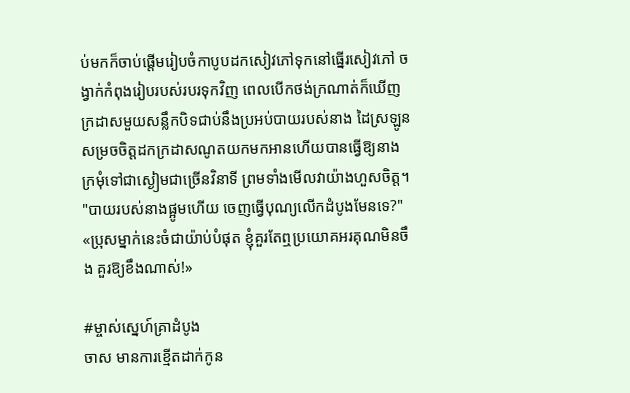ប់មកក៏ចាប់ផ្តើមរៀបចំកាបូបដកសៀវភៅទុកនៅធ្នើរសៀវភៅ ចង្វាក់កំពុងរៀបរបស់របរទុកវិញ ពេលបើកថង់ក្រណាត់ក៏ឃើញក្រដាសមួយសន្លឹកបិទជាប់នឹងប្រអប់បាយរបស់នាង ដៃស្រឡូនសម្រចចិត្តដកក្រដាសណូតយកមកអានហើយបានធ្វើឱ្យនាងក្រមុំទៅជាស្ងៀមជាច្រើនវិនាទី ព្រមទាំងមើលវាយ៉ាងហួសចិត្ត។
"បាយរបស់នាងផ្អូមហើយ ចេញធ្វើបុណ្យលើកដំបូងមែនទេ?"
«ប្រុសម្នាក់នេះចំជាយ៉ាប់បំផុត ខ្ញុំគួរតែឮប្រយោគអរគុណមិនចឹង គួរឱ្យខឹងណាស់!»

#ម្ចាស់ស្នេហ៍គ្រាដំបូង
ចាស មានការខ្មើតដាក់កូន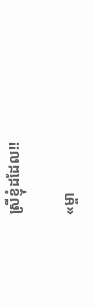ស្រីខ្ញុំដដែល!!

«ម្ចា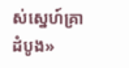ស់ស្នេហ៍គ្រាដំបូង»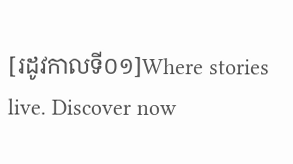[រដូវកាលទី០១]Where stories live. Discover now